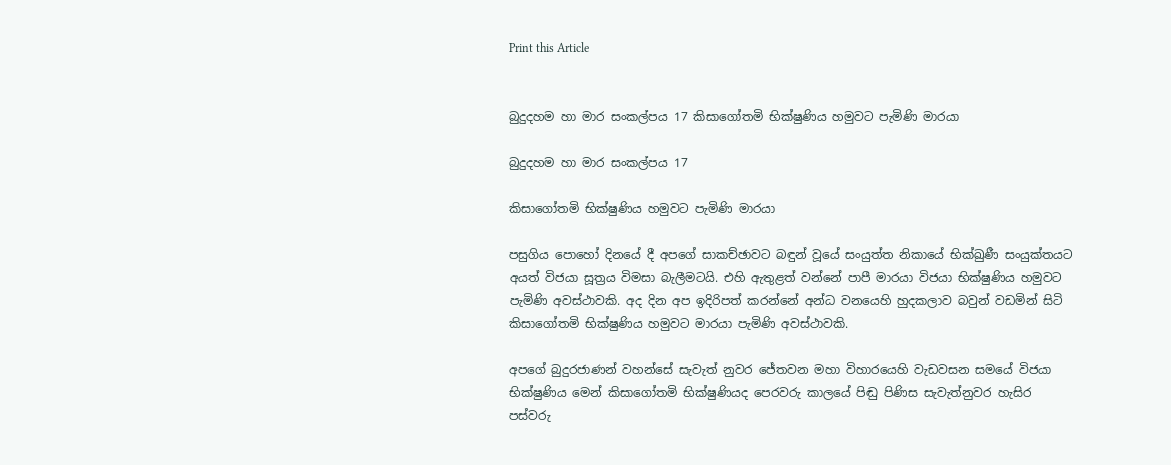Print this Article


බුදුදහම හා මාර සංකල්පය 17 කිසාගෝතමි භික්ෂුණිය හමුවට පැමිණි මාරයා

බුදුදහම හා මාර සංකල්පය 17

කිසාගෝතමි භික්ෂුණිය හමුවට පැමිණි මාරයා

පසුගිය පොහෝ දිනයේ දී අපගේ සාකච්ඡාවට බඳුන් වූයේ සංයුත්ත නිකායේ භික්ඛුණී සංයුක්තයට අයත් විජයා සූත්‍රය විමසා බැලීමටයි. එහි ඇතුළත් වන්නේ පාපී මාරයා විජයා භික්ෂුණිය හමුවට පැමිණි අවස්ථාවකි. අද දින අප ඉදිරිපත් කරන්නේ අන්ධ වනයෙහි හුදකලාව බවුන් වඩමින් සිටි කිසාගෝතමි භික්ෂුණිය හමුවට මාරයා පැමිණි අවස්ථාවකි.

අපගේ බුදුරජාණන් වහන්සේ සැවැත් නුවර ජේතවන මහා විහාරයෙහි වැඩවසන සමයේ විජයා භික්ෂුණිය මෙන් කිසාගෝතමි භික්ෂුණියද පෙරවරු කාලයේ පිඬු පිණිස සැවැත්නුවර හැසිර පස්වරු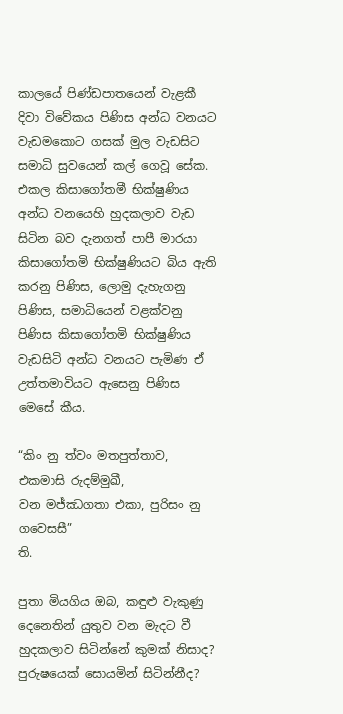කාලයේ පිණ්ඩපාතයෙන් වැළකී දිවා විවේකය පිණිස අන්ධ වනයට වැඩමකොට ගසක් මුල වැඩසිට සමාධි සුවයෙන් කල් ගෙවූ සේක. එකල කිසාගෝතමී භික්ෂුණිය අන්ධ වනයෙහි හුදකලාව වැඩ සිටින බව දැනගත් පාපී මාරයා කිසාගෝතමි භික්ෂුණියට බිය ඇති කරනු පිණිස, ලොමු දැහැගනු පිණිස, සමාධියෙන් වළක්වනු පිණිස කිසාගෝතමි භික්ෂුණිය වැඩසිටි අන්ධ වනයට පැමිණ ඒ උත්තමාවියට ඇසෙනු පිණිස මෙසේ කීය.

“කිං නු ත්වං මතපුත්තාව, එකමාසි රුදම්මුඛී,
වන මජ්ඣගතා එකා, පුරිසං නු ගවෙසසී”
ති.

පුතා මියගිය ඔබ, කඳුළු වැකුණු දෙනෙතින් යුතුව වන මැදට වී හුදකලාව සිටින්නේ කුමක් නිසාද? පුරුෂයෙක් සොයමින් සිටින්නීද?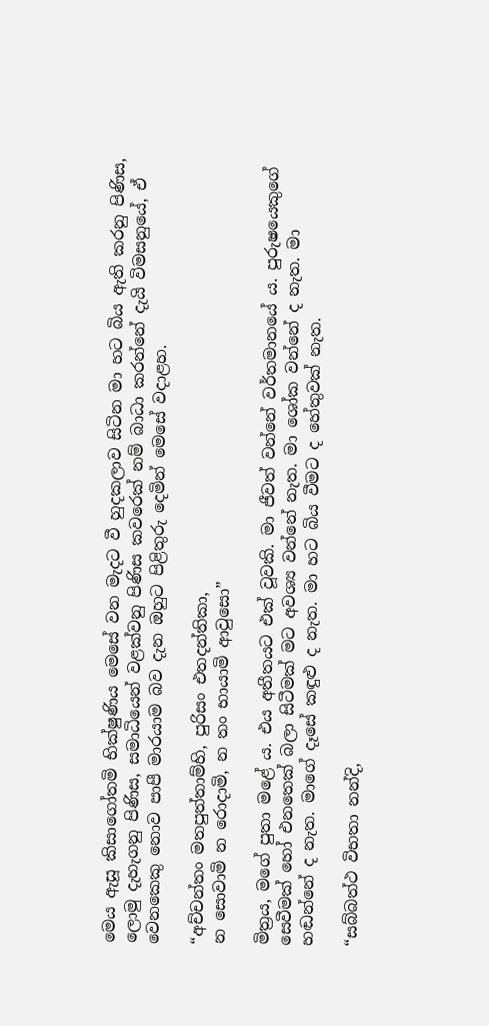මෙය ඇසූ කිසාගෝතමි භික්ෂුණිය මෙසේ වන මැදට වී හුදකලාව සිටින මා හට බිය ඇති කරනු පිණිස, ලොමු දැහැගනු පිණිස, සමාධියෙන් වළක්වනු පිණිස කවරෙක් නම් බාධා කරන්නේ දැයි විමසනුයේ, ඒ වෙනකෙකු නොව පාපී මාරයාම බව දැන ඔහුට පිළිතුරු දෙමින් මෙසේ වදාළහ.

“අච්චන්තං මතපුත්තාම්හි, පුරිසං එතදන්තිකා,
න සොවාමි න රොදාමි, න තං භායාමි ආවුසො”

මිත්‍රය, මගේ පුතා මළේ ය. එය අතීතයට එක් වූවකි. මා ජීවත් වන්නේ වර්තමානයේ ය. පුරුෂයෙකුගේ සෙවීමක් හෝ එනතෙක් බලා සිටීමක් මට අවශ්‍ය වන්නේ නැත. මා ශෝක වන්නේ ද නැත. මා හඬන්නේ ද නැත. මාගේ දෑසේ කඳුළු ද නැත. මා හට බිය වීමට ද හේතුවක් නැත.

“සබ්බත්ථ විභතා නන්දි,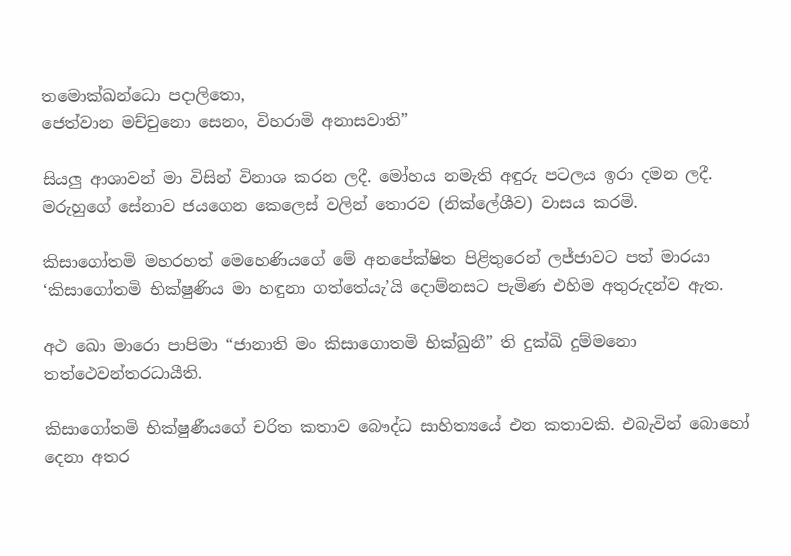තමොක්ඛන්ධො පදාලිතො,
ජෙත්වාන මච්චුනො සෙනං, විහරාමි අනාසවාති”

සියලු ආශාවන් මා විසින් විනාශ කරන ලදී. මෝහය නමැති අඳුරු පටලය ඉරා දමන ලදී. මරුහුගේ සේනාව ජයගෙන කෙලෙස් වලින් තොරව (නික්ලේශීව) වාසය කරමි.

කිසාගෝතමි මහරහත් මෙහෙණියගේ මේ අනපේක්ෂිත පිළිතුරෙන් ලජ්ජාවට පත් මාරයා ‘කිසාගෝතමි භික්ෂුණිය මා හඳුනා ගත්තේයැ’යි දොම්නසට පැමිණ එහිම අතුරුදන්ව ඇත.

අථ ඛො මාරො පාපිමා “ජානාති මං කිසාගොතමි භික්ඛුනී” ති දුක්ඛි දුම්මනො තත්ථෙවන්තරධායීති.

කිසාගෝතමි භික්ෂුණීයගේ චරිත කතාව බෞද්ධ සාහිත්‍යයේ එන කතාවකි. එබැවින් බොහෝ දෙනා අතර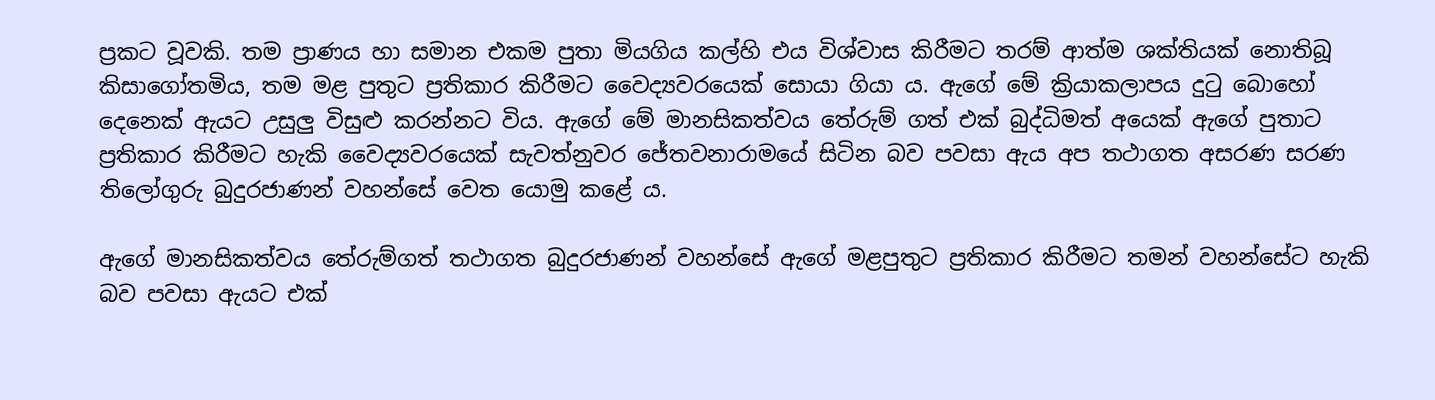ප්‍රකට වූවකි. තම ප්‍රාණය හා සමාන එකම පුතා මියගිය කල්හි එය විශ්වාස කිරීමට තරම් ආත්ම ශක්තියක් නොතිබූ කිසාගෝතමිය, තම මළ පුතුට ප්‍රතිකාර කිරීමට වෛද්‍යවරයෙක් සොයා ගියා ය. ඇගේ මේ ක්‍රියාකලාපය දුටු බොහෝ දෙනෙක් ඇයට උසුලු විසුළු කරන්නට විය. ඇගේ මේ මානසිකත්වය තේරුම් ගත් එක් බුද්ධිමත් අයෙක් ඇගේ පුතාට ප්‍රතිකාර කිරීමට හැකි වෛද්‍යවරයෙක් සැවත්නුවර ජේතවනාරාමයේ සිටින බව පවසා ඇය අප තථාගත අසරණ සරණ තිලෝගුරු බුදුරජාණන් වහන්සේ වෙත යොමු කළේ ය.

ඇගේ මානසිකත්වය තේරුම්ගත් තථාගත බුදුරජාණන් වහන්සේ ඇගේ මළපුතුට ප්‍රතිකාර කිරීමට තමන් වහන්සේට හැකි බව පවසා ඇයට එක්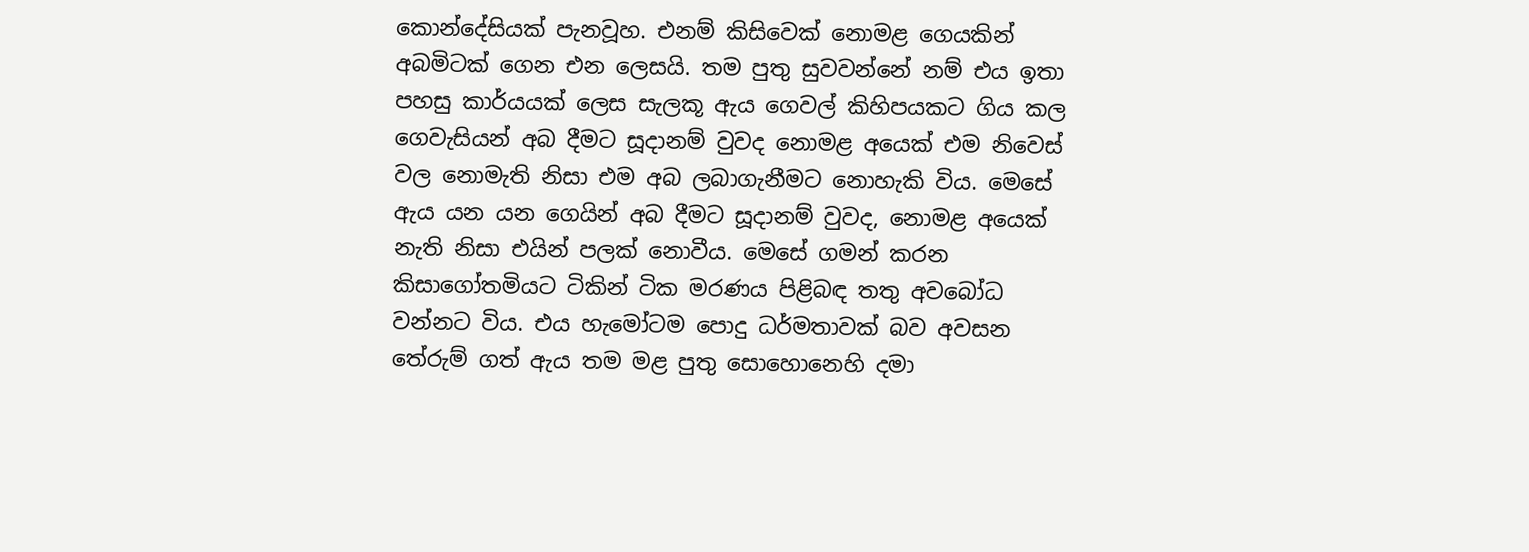කොන්දේසියක් පැනවූහ. එනම් කිසිවෙක් නොමළ ගෙයකින් අබමිටක් ගෙන එන ලෙසයි. තම පුතු සුවවන්නේ නම් එය ඉතා පහසු කාර්යයක් ලෙස සැලකූ ඇය ගෙවල් කිහිපයකට ගිය කල ගෙවැසියන් අබ දීමට සූදානම් වුවද නොමළ අයෙක් එම නිවෙස් වල නොමැති නිසා එම අබ ලබාගැනීමට නොහැකි විය. මෙසේ ඇය යන යන ගෙයින් අබ දීමට සූදානම් වුවද, නොමළ අයෙක් නැති නිසා එයින් පලක් නොවීය. මෙසේ ගමන් කරන කිසාගෝතමියට ටිකින් ටික මරණය පිළිබඳ තතු අවබෝධ වන්නට විය. එය හැමෝටම පොදු ධර්මතාවක් බව අවසන තේරුම් ගත් ඇය තම මළ පුතු සොහොනෙහි දමා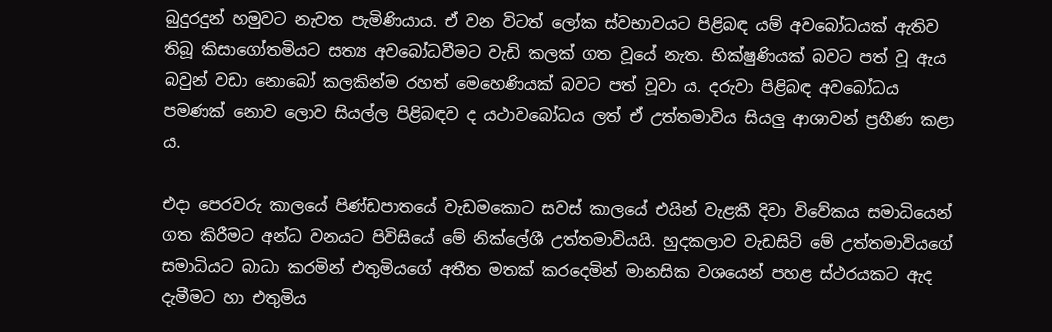බුදුරදුන් හමුවට නැවත පැමිණියාය. ඒ වන විටත් ලෝක ස්වභාවයට පිළිබඳ යම් අවබෝධයක් ඇතිව තිබූ කිසාගෝතමියට සත්‍ය අවබෝධවීමට වැඩි කලක් ගත වූයේ නැත. භික්ෂුණියක් බවට පත් වූ ඇය බවුන් වඩා නොබෝ කලකින්ම රහත් මෙහෙණියක් බවට පත් වූවා ය. දරුවා පිළිබඳ අවබෝධය පමණක් නොව ලොව සියල්ල පිළිබඳව ද යථාවබෝධය ලත් ඒ උත්තමාවිය සියලු ආශාවන් ප්‍රහීණ කළා ය.

එදා පෙරවරු කාලයේ පිණ්ඩපාතයේ වැඩමකොට සවස් කාලයේ එයින් වැළකී දිවා විවේකය සමාධියෙන් ගත කිරීමට අන්ධ වනයට පිවිසියේ මේ නික්ලේශී උත්තමාවියයි. හුදකලාව වැඩසිටි මේ උත්තමාවියගේ සමාධියට බාධා කරමින් එතුමියගේ අතීත මතක් කරදෙමින් මානසික වශයෙන් පහළ ස්ථරයකට ඇද දැමීමට හා එතුමිය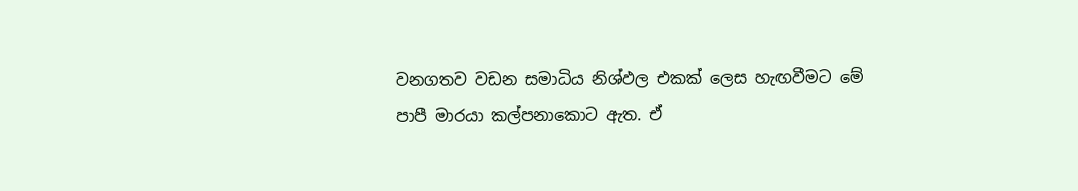වනගතව වඩන සමාධිය නිශ්ඵල එකක් ලෙස හැඟවීමට මේ පාපී මාරයා කල්පනාකොට ඇත. ඒ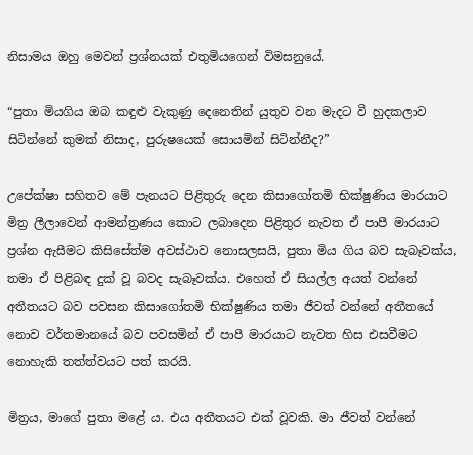නිසාමය ඔහු මෙවන් ප්‍රශ්නයක් එතුමියගෙන් විමසනුයේ.

“පුතා මියගිය ඔබ කඳුළු වැකුණු දෙනෙතින් යුතුව වන මැදට වී හුදකලාව සිටින්නේ කුමක් නිසාද, පුරුෂයෙක් සොයමින් සිටින්නීද?”

උපේක්ෂා සහිතව මේ පැනයට පිළිතුරු දෙන කිසාගෝතමි භික්ෂුණිය මාරයාට මිත්‍ර ලීලාවෙන් ආමන්ත්‍රණය කොට ලබාදෙන පිළිතුර නැවත ඒ පාපී මාරයාට ප්‍රශ්න ඇසීමට කිසිසේත්ම අවස්ථාව නොසලසයි, පුතා මිය ගිය බව සැබෑවක්ය, තමා ඒ පිළිබඳ දුක් වූ බවද සැබෑවක්ය. එහෙත් ඒ සියල්ල අයත් වන්නේ අතීතයට බව පවසන කිසාගෝතමි භික්ෂුණිය තමා ජීවත් වන්නේ අතීතයේ නොව වර්තමානයේ බව පවසමින් ඒ පාපී මාරයාට නැවත හිස එසවීමට නොහැකි තත්ත්වයට පත් කරයි.

මිත්‍රය, මාගේ පුතා මළේ ය. එය අතීතයට එක් වූවකි. මා ජීවත් වන්නේ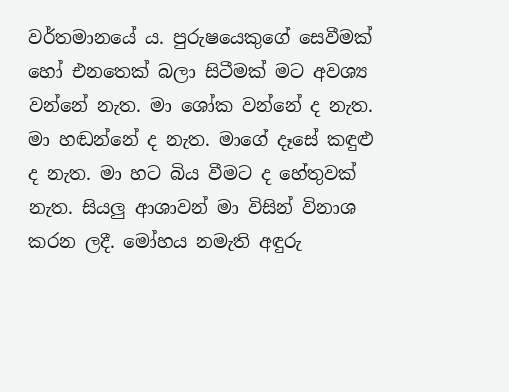වර්තමානයේ ය. පුරුෂයෙකුගේ සෙවීමක් හෝ එනතෙක් බලා සිටීමක් මට අවශ්‍ය වන්නේ නැත. මා ශෝක වන්නේ ද නැත. මා හඬන්නේ ද නැත. මාගේ දෑසේ කඳුළු ද නැත. මා හට බිය වීමට ද හේතුවක් නැත. සියලු ආශාවන් මා විසින් විනාශ කරන ලදී. මෝහය නමැති අඳුරු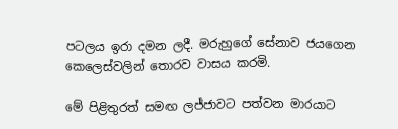පටලය ඉරා දමන ලදී. මරුහුගේ සේනාව ජයගෙන කෙලෙස්වලින් තොරව වාසය කරමි.

මේ පිළිතුරත් සමඟ ලජ්ජාවට පත්වන මාරයාට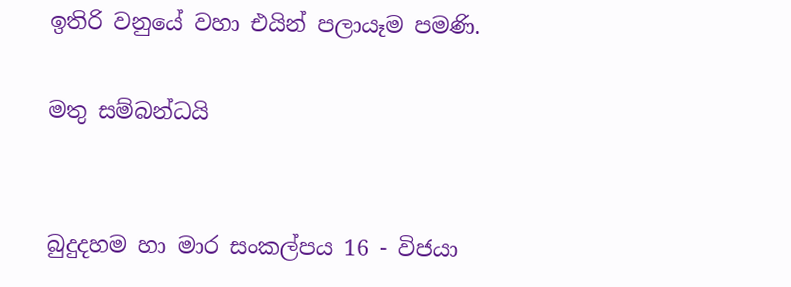ඉතිරි වනුයේ වහා එයින් පලායෑම පමණි.

මතු සම්බන්ධයි


බුදුදහම හා මාර සංකල්පය 16 - විජයා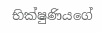භික්ෂුණියගේ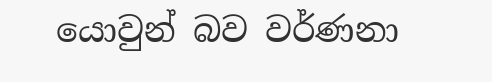යොවුන් බව වර්ණනා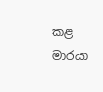කළ මාරයා